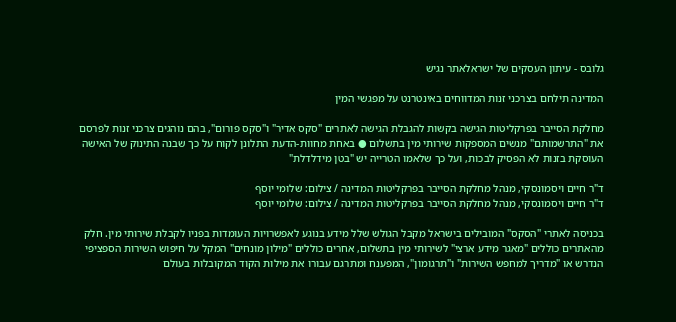גלובס - עיתון העסקים של ישראלאתר נגיש

המדינה תילחם בצרכני זנות המדווחים באינטרנט על מפגשי המין

מחלקת הסייבר בפרקליטות הגישה בקשות להגבלת הגישה לאתרים "סקס אדיר" ו"סקס פורום", בהם נוהגים צרכני זנות לפרסם את "התרשמותם" מנשים המספקות שירותי מין בתשלום ● באחת מחוות-הדעת התלונן לקוח על כך שבנה התינוק של האישה העוסקת בזנות לא הפסיק לבכות, ועל כך שלאמו הטרייה יש "בטן מידלדלת"

ד"ר חיים ויסמונסקי, מנהל מחלקת הסייבר בפרקליטות המדינה / צילום: שלומי יוסף
ד"ר חיים ויסמונסקי, מנהל מחלקת הסייבר בפרקליטות המדינה / צילום: שלומי יוסף

בכניסה לאתרי "הסקס" המובילים בישראל מקבל הגולש שלל מידע בנוגע לאפשרויות העומדות בפניו לקבלת שירותי מין. חלק מהאתרים כוללים "מאגר מידע ארצי" לשירותי מין בתשלום, אחרים כוללים "מילון מונחים" המקל על חיפוש השירות הספציפי הנדרש או "מדריך למחפש השירות" ו"תרגומון", המפענח ומתרגם עבורו את מילות הקוד המקובלות בעולם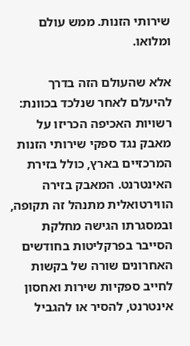שירותי הזנות. ממש עולם ומלואו.

אלא שהעולם הזה בדרך להיעלם לאחר שנלכד בכוונת: רשויות האכיפה הכריזו על מאבק נגד ספקי שירותי הזנות המרכזיים בארץ, כולל בזירת האינטרנט. המאבק בזירה הווירטואלית מתנהל זה תקופה, ובמסגרתו הגישה מחלקת הסייבר בפרקליטות בחודשים האחרונים שורה של בקשות לחייב ספקיות שירות ואחסון אינטרנט, להסיר או להגביל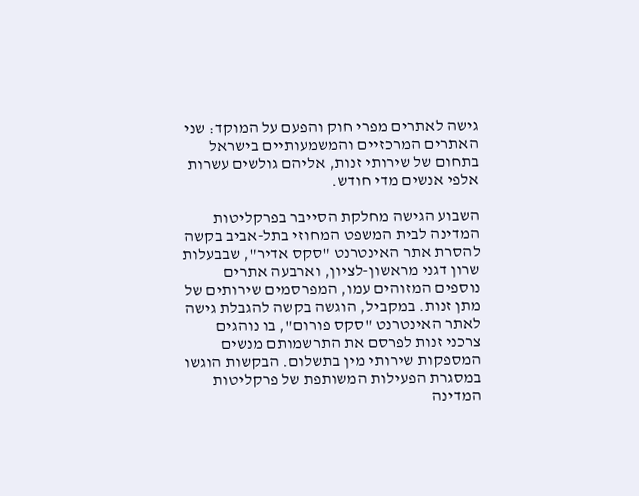גישה לאתרים מפרי חוק והפעם על המוקד: שני האתרים המרכזיים והמשמעותיים בישראל בתחום של שירותי זנות, אליהם גולשים עשרות אלפי אנשים מדי חודש.

השבוע הגישה מחלקת הסייבר בפרקליטות המדינה לבית המשפט המחוזי בתל-אביב בקשה להסרת אתר האינטרנט "סקס אדיר", שבבעלות שרון דגני מראשון-לציון, וארבעה אתרים נוספים המזוהים עמו, המפרסמים שירותים של מתן זנות. במקביל, הוגשה בקשה להגבלת גישה לאתר האינטרנט "סקס פורום", בו נוהגים צרכני זנות לפרסם את התרשמותם מנשים המספקות שירותי מין בתשלום. הבקשות הוגשו במסגרת הפעילות המשותפת של פרקליטות המדינה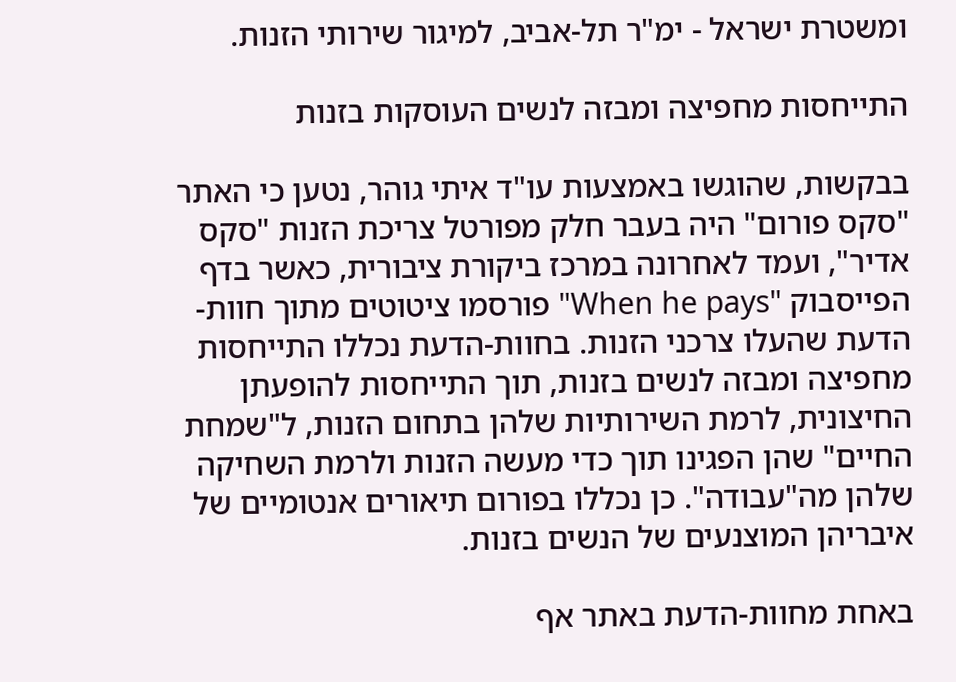ומשטרת ישראל - ימ"ר תל-אביב, למיגור שירותי הזנות.

התייחסות מחפיצה ומבזה לנשים העוסקות בזנות

בבקשות, שהוגשו באמצעות עו"ד איתי גוהר, נטען כי האתר "סקס פורום" היה בעבר חלק מפורטל צריכת הזנות "סקס אדיר", ועמד לאחרונה במרכז ביקורת ציבורית, כאשר בדף הפייסבוק "When he pays" פורסמו ציטוטים מתוך חוות-הדעת שהעלו צרכני הזנות. בחוות-הדעת נכללו התייחסות מחפיצה ומבזה לנשים בזנות, תוך התייחסות להופעתן החיצונית, לרמת השירותיות שלהן בתחום הזנות, ל"שמחת החיים" שהן הפגינו תוך כדי מעשה הזנות ולרמת השחיקה שלהן מה"עבודה". כן נכללו בפורום תיאורים אנטומיים של איבריהן המוצנעים של הנשים בזנות.

באחת מחוות-הדעת באתר אף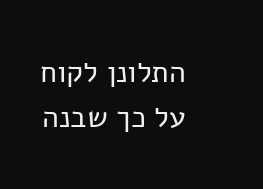התלונן לקוח על כך שבנה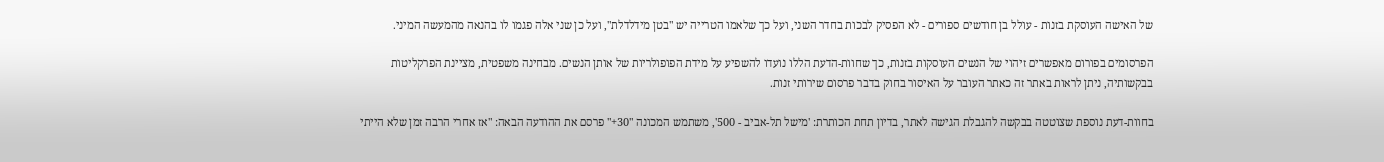של האישה העוסקת בזנות - עולל בן חודשים ספורים - לא הפסיק לבכות בחדר השני, ועל כך שלאמו הטרייה יש "בטן מידלדלת", ועל כן שני אלה פגמו לו בהנאה מהמעשה המיני.

הפרסומים בפורום מאפשרים זיהוי של הנשים העוסקות בזנות, כך שחוות-הדעת הללו נועדו להשפיע על מידת הפופולריות של אותן הנשים. מבחינה משפטית, מציינת הפרקליטות בבקשותיה, ניתן לראות באתר זה כאתר העובר על האיסור בחוק בדבר פרסום שירותי זנות.

בחוות-דעת נוספת שצוטטה בבקשה להגבלת הגישה לאתר, בדיון תחת הכותרת: 'מישל תל-אביב - 500', משתמש המכונה "30+" פרסם את ההודעה הבאה: "אז אחרי הרבה זמן שלא הייתי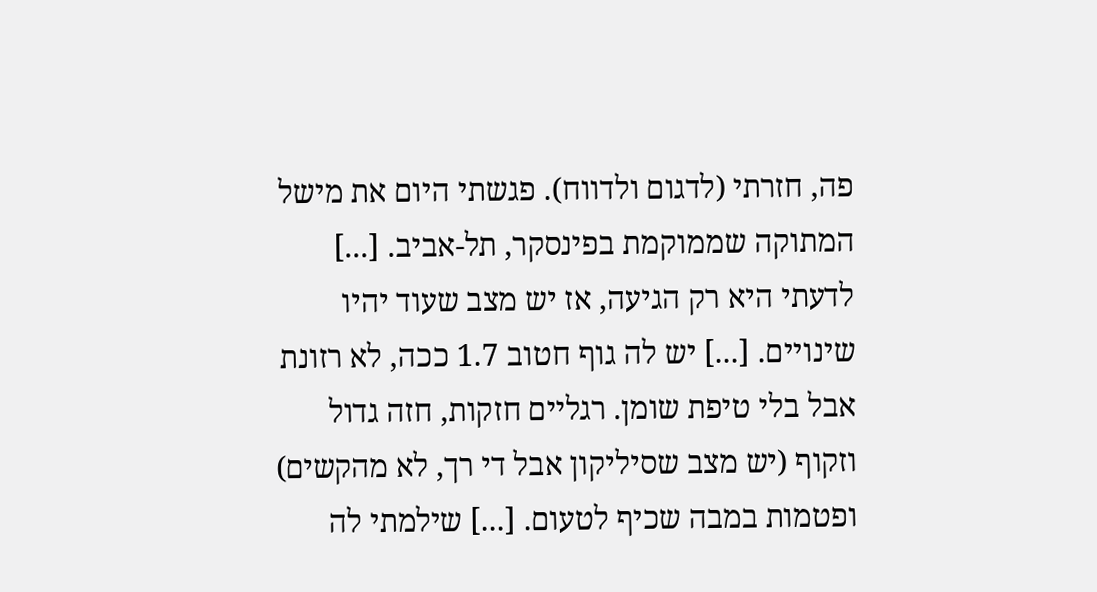פה, חזרתי (לדגום ולדווח). פגשתי היום את מישל המתוקה שממוקמת בפינסקר, תל-אביב. [...] לדעתי היא רק הגיעה, אז יש מצב שעוד יהיו שינויים. [...] יש לה גוף חטוב 1.7 ככה, לא רזונת אבל בלי טיפת שומן. רגליים חזקות, חזה גדול וזקוף (יש מצב שסיליקון אבל די רך, לא מהקשים) ופטמות במבה שכיף לטעום. [...] שילמתי לה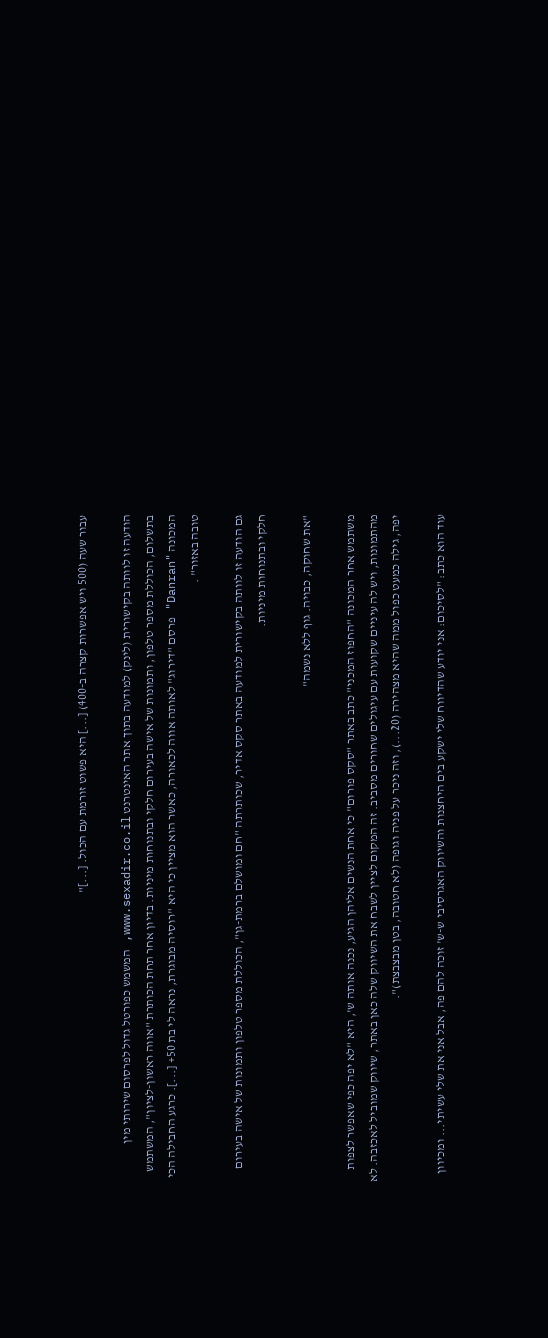עבור שעה (500 ויש אפשרות קצרה ב-400) [...] היא פשוט זורמת עם הכול. [...]"

הודעה זו לוותה בקישורית (לינק) למודעה בתוך אתר האינטרנט www.sexadir.co.il, המשמש כפורטל גדול לפרסום שירותי מין בתשלום, הכוללת מספר טלפון, ותמונות של אישה בעירום חלקי ובתנוחות מיניות. בדיון אחר תחת הכותרת "אווה ראשון-לציון", המשתמש המכונה "Danran" פרסם "דירוג" לאותה אווה לכאורה, כאשר הוא מציין כי היא "רוסיה מבוגרת, נראה לי בת 50+ [...]. כרגע החבילה הכי טובה באזור" .

גם הודעה זו לוותה בקישורית למודעה באתר סקס אדיר, שכותרתה "חם ומושלם ברמת-גן", הכוללת מספר טלפון ותמונות של אישה בעירום חלקי ובתנוחות מיניות.

"את שחוקה, כבויה. גוף ללא נשמה"

משתמש אחר המכונה "החפוז המכני" כתב באתר "סקס פורום" כי אחת הנשים אליהן הגיע, נכנה אותה ש', היא "לא יפה כפי שאפשר לצפות מהתמונות, ויש לה עיניים שקועות עם עיגולים שחורים מסביב. זה המקום לציין לשבח את השיווק שלה כאן באתר, שיווק שמוביל לאכזבה. לא יפה, גילה כמעט כפול ממה שהיא מצהירה (20...), וזה ניכר על פניה וגופה (לא חטובה, בטן מבצבצת)".

עוד הוא כתב: "לסיכום: אני יודע שהדיווח שלי ישקע בים היחצנות והשיווק האגרסיבי ש-ש' זוכה להם פה, אבל אני את שלי עשיתי... ומכיוון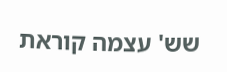שש' עצמה קוראת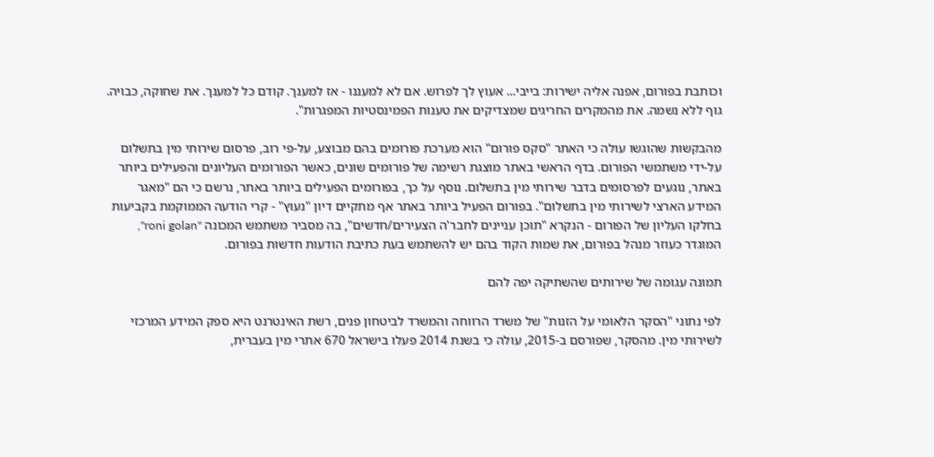וכותבת בפורום, אפנה אליה ישירות: בייבי... אעוץ לך לפרוש. אם לא למעננו - אז למענך. קודם כל למענך. את שחוקה, כבויה. גוף ללא נשמה. את מהמקרים החריגים שמצדיקים את טענות הפמינסטיות המפגרות".

מהבקשות שהוגשו עולה כי האתר "סקס פורום" הוא מערכת פורומים בהם מבוצע, על-פי רוב, פרסום שירותי מין בתשלום על-ידי משתמשי הפורום. בדף הראשי באתר מוצגת רשימה של פורומים שונים, כאשר הפורומים העליונים והפעילים ביותר באתר, נוגעים לפרסומים בדבר שירותי מין בתשלום. נוסף על כך, בפורומים הפעילים ביותר באתר, נרשם כי הם "מאגר המידע הארצי לשירותי מין בתשלום". בפורום הפעיל ביותר באתר אף מתקיים דיון "נעוץ" - קרי הודעה הממוקמת בקביעות בחלקו העליון של הפורום - הנקרא "תוכן עניינים לחבר'ה הצעירים/חדשים", בה מסביר משתמש המכונה "roni golan", המוגדר כעוזר מנהל בפורום, את שמות הקוד בהם יש להשתמש בעת כתיבת הודעות חדשות בפורום.

תמונה עגומה של שירותים שהשתיקה יפה להם

לפי נתוני "הסקר הלאומי על הזנות" של משרד הרווחה והמשרד לביטחון פנים, רשת האינטרנט היא ספק המידע המרכזי לשירותי מין. מהסקר, שפורסם ב-2015, עולה כי בשנת 2014 פעלו בישראל 670 אתרי מין בעברית,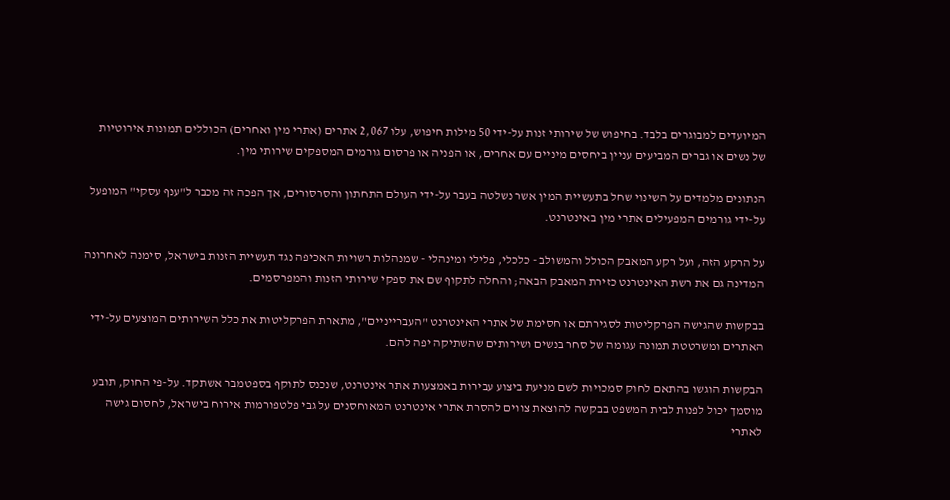המיועדים למבוגרים בלבד. בחיפוש של שירותי זנות על-ידי 50 מילות חיפוש, עלו 2,067 אתרים (אתרי מין ואחרים) הכוללים תמונות אירוטיות של נשים או גברים המביעים עניין ביחסים מיניים עם אחרים, או הפניה או פרסום גורמים המספקים שירותי מין.

הנתונים מלמדים על השינוי שחל בתעשיית המין אשר נשלטה בעבר על-ידי העולם התחתון והסרסורים, אך הפכה זה מכבר ל"ענף עסקי" המופעל על-ידי גורמים המפעילים אתרי מין באינטרנט.

על הרקע הזה, ועל רקע המאבק הכולל והמשולב - כלכלי, פלילי ומינהלי - שמנהלות רשויות האכיפה נגד תעשיית הזנות בישראל, סימנה לאחרונה המדינה גם את רשת האינטרנט כזירת המאבק הבאה; והחלה לתקוף שם את ספקי שירותי הזנות והמפרסמים.

בבקשות שהגישה הפרקליטות לסגירתם או חסימת של אתרי האינטרנט "העברייניים", מתארת הפרקליטות את כלל השירותים המוצעים על-ידי האתרים ומשרטטת תמונה עגומה של סחר בנשים ושירותים שהשתיקה יפה להם.

הבקשות הוגשו בהתאם לחוק סמכויות לשם מניעת ביצוע עבירות באמצעות אתר אינטרנט, שנכנס לתוקף בספטמבר אשתקד. על-פי החוק, תובע מוסמך יכול לפנות לבית המשפט בבקשה להוצאת צווים להסרת אתרי אינטרנט המאוחסנים על גבי פלטפורמות אירוח בישראל, לחסום גישה לאתרי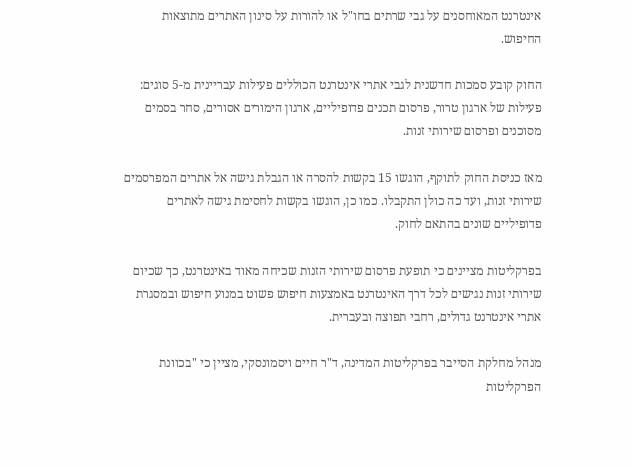אינטרנט המאוחסנים על גבי שרתים בחו"ל או להורות על סינון האתרים מתוצאות החיפוש.

החוק קובע סמכות חדשנית לגבי אתרי אינטרנט הכוללים פעילות עבריינית מ-5 סוגים: פעילות של ארגון טרור, פרסום תכנים פדופיליים, ארגון הימורים אסורים, סחר בסמים מסוכנים ופרסום שירותי זנות.

מאז כניסת החוק לתוקף, הוגשו 15 בקשות להסרה או הגבלת גישה אל אתרים המפרסמים שירותי זנות, ועד כה כולן התקבלו. כמו כן, הוגשו בקשות לחסימת גישה לאתרים פדופיליים שונים בהתאם לחוק.

בפרקליטות מציינים כי תופעת פרסום שירותי הזנות שכיחה מאוד באינטרנט, כך שכיום שירותי זנות נגישים לכל דרך האינטרנט באמצעות חיפוש פשוט במנוע חיפוש ובמסגרת אתרי אינטרנט גדולים, רחבי תפוצה ובעברית.

מנהל מחלקת הסייבר בפרקליטות המדינה, ד"ר חיים ויסמונסקי, מציין כי "בכוונת הפרקליטות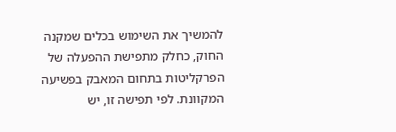להמשיך את השימוש בכלים שמקנה החוק, כחלק מתפישת ההפעלה של הפרקליטות בתחום המאבק בפשיעה המקוונת. לפי תפישה זו, יש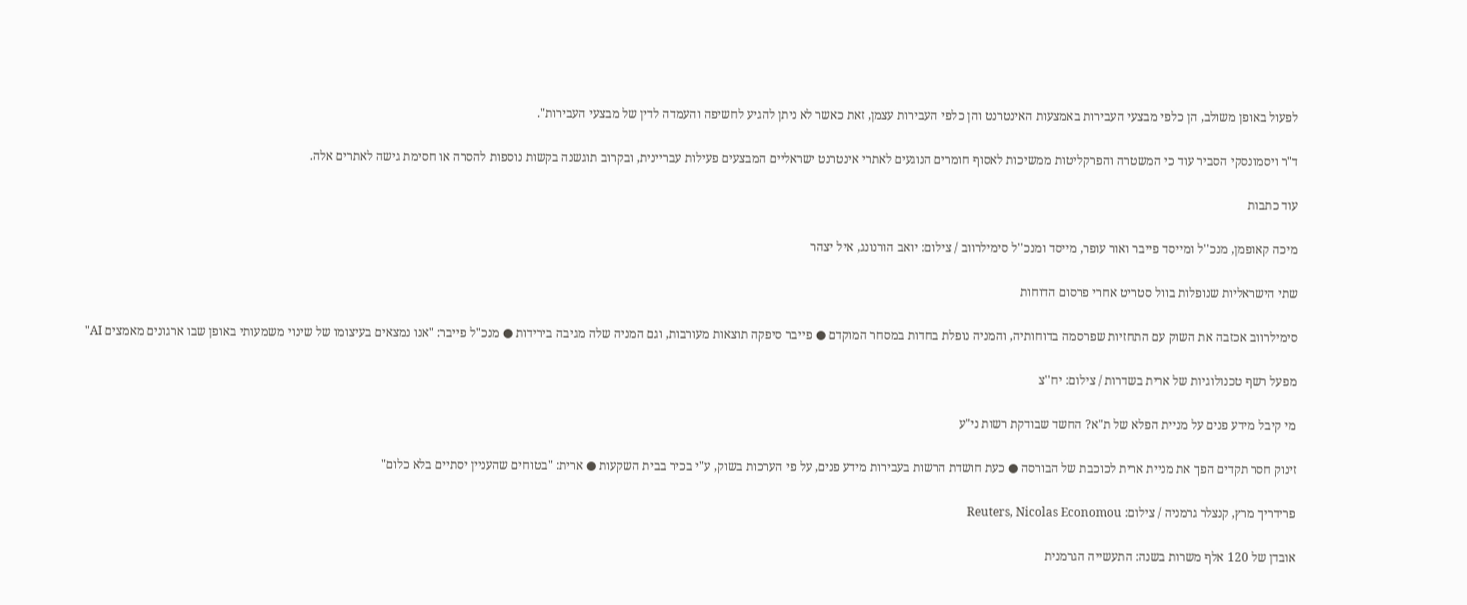לפעול באופן משולב, הן כלפי מבצעי העבירות באמצעות האינטרנט והן כלפי העבירות עצמן, זאת כאשר לא ניתן להגיע לחשיפה והעמדה לדין של מבצעי העבירות".

ד"ר ויסמונסקי הסביר עוד כי המשטרה והפרקליטות ממשיכות לאסוף חומרים הנוגעים לאתרי אינטרנט ישראליים המבצעים פעילות עבריינית, ובקרוב תוגשנה בקשות נוספות להסרה או חסימת גישה לאתרים אלה.

עוד כתבות

מיכה קאופמן, מנכ''ל ומייסד פייבר ואור עופר, מייסד ומנכ''ל סימילרווב / צילום: יואב הורנונג, איל יצהר

שתי הישראליות שנופלות בוול סטריט אחרי פרסום הדוחות

סימילרווב אכזבה את השוק עם התחזיות שפרסמה בדוחותיה, והמניה נופלת בחדות במסחר המוקדם ● פייבר סיפקה תוצאות מעורבות, וגם המניה שלה מגיבה בירידות ● מנכ"ל פייבר: "אנו נמצאים בעיצומו של שינוי משמעותי באופן שבו ארגונים מאמצים AI"

מפעל רשף טכנולוגיות של ארית בשדרות / צילום: יח''צ

מי קיבל מידע פנים על מניית הפלא של ת"א? החשד שבודקת רשות ני"ע

זינוק חסר תקדים הפך את מניית ארית לכוכבת של הבורסה ● כעת חושדת הרשות בעבירות מידע פנים, על פי הערכות בשוק, ע"י בכיר בבית השקעות ● ארית: "בטוחים שהעניין יסתיים בלא כלום"

פרידריך מרץ, קנצלר גרמניה / צילום: Reuters, Nicolas Economou

אובדן של 120 אלף משרות בשנה: התעשייה הגרמנית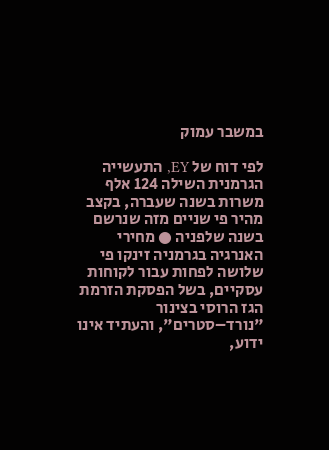במשבר עמוק

לפי דוח של EY, התעשייה הגרמנית השילה 124 אלף משרות בשנה שעברה, בקצב מהיר פי שניים מזה שנרשם בשנה שלפניה ● מחירי האנרגיה בגרמניה זינקו פי שלושה לפחות עבור לקוחות עסקיים, בשל הפסקת הזרמת הגז הרוסי בצינור "נורד–סטרים", והעתיד אינו ידוע,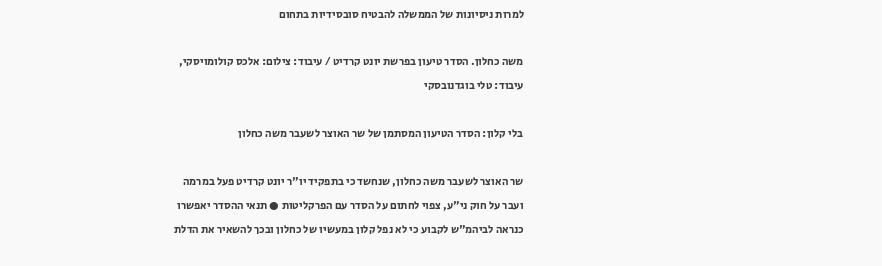למרות ניסיונות של הממשלה להבטיח סובסידיות בתחום

משה כחלון. הסדר טיעון בפרשת יונט קרדיט / עיבוד: צילום: אלכס קולומויסקי, עיבוד: טלי בוגדנובסקי

בלי קלון: הסדר הטיעון המסתמן של שר האוצר לשעבר משה כחלון

שר האוצר לשעבר משה כחלון, שנחשד כי בתפקיד יו"ר יונט קרדיט פעל במרמה ועבר על חוק ני"ע, צפוי לחתום על הסדר עם הפרקליטות ● תנאי ההסדר יאפשרו כנראה לביהמ"ש לקבוע כי לא נפל קלון במעשיו של כחלון ובכך להשאיר את הדלת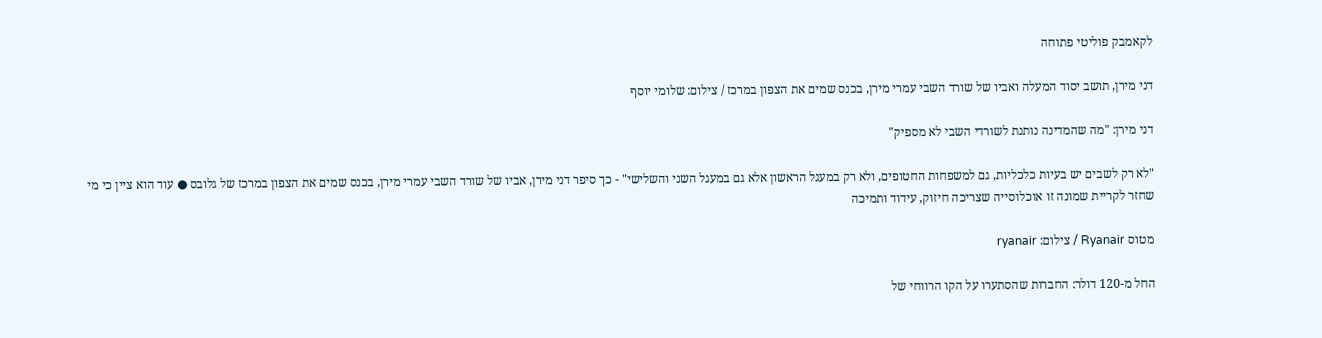לקאמבק פוליטי פתוחה

דני מירן, תושב יסוד המעלה ואביו של שורד השבי עמרי מירן, בכנס שמים את הצפון במרכז / צילום: שלומי יוסף

דני מירן: "מה שהמדינה נותנת לשורדי השבי לא מספיק"

"לא רק לשבים יש בעיות כלכליות, גם למשפחות החטופים, ולא רק במעגל הראשון אלא גם במעגל השני והשלישי" - כך סיפר דני מירן, אביו של שורד השבי עמרי מירן, בכנס שמים את הצפון במרכז של גלובס ● עוד הוא ציין כי מי שחזר לקריית שמונה זו אוכלוסייה שצריכה חיזוק, עידוד ותמיכה

מטוס Ryanair / צילום: ryanair

החל מ-120 דולר: החברות שהסתערו על הקו הרווחי של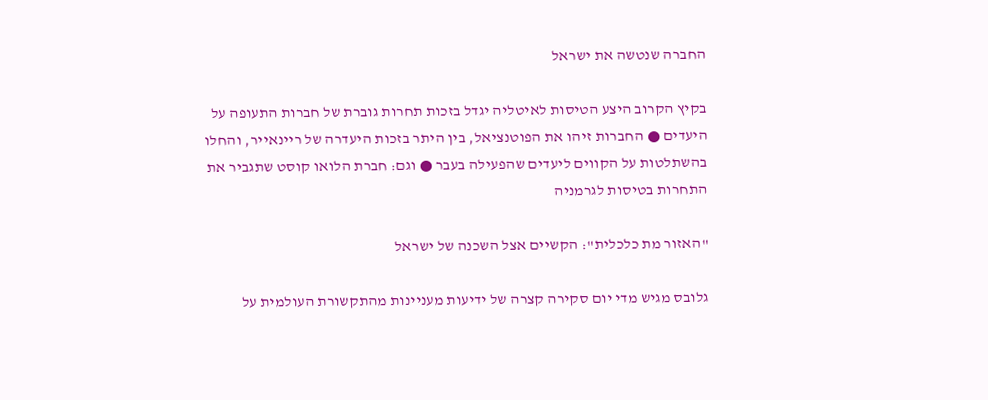החברה שנטשה את ישראל

בקיץ הקרוב היצע הטיסות לאיטליה יגדל בזכות תחרות גוברת של חברות התעופה על היעדים ● החברות זיהו את הפוטנציאל, בין היתר בזכות היעדרה של ריינאייר, והחלו בהשתלטות על הקווים ליעדים שהפעילה בעבר ● וגם: חברת הלואו קוסט שתגביר את התחרות בטיסות לגרמניה

"האזור מת כלכלית": הקשיים אצל השכנה של ישראל

גלובס מגיש מדי יום סקירה קצרה של ידיעות מעניינות מהתקשורת העולמית על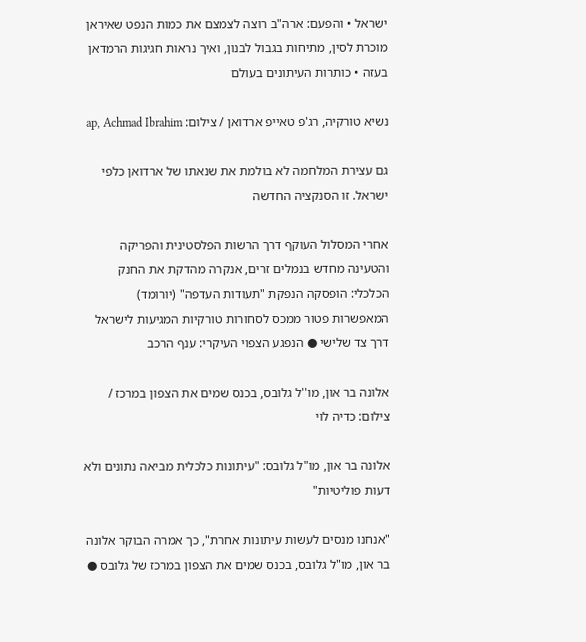ישראל • והפעם: ארה"ב רוצה לצמצם את כמות הנפט שאיראן מוכרת לסין, מתיחות בגבול לבנון, ואיך נראות חגיגות הרמדאן בעזה • כותרות העיתונים בעולם

נשיא טורקיה, רג'פ טאייפ ארדואן / צילום: ap, Achmad Ibrahim

גם עצירת המלחמה לא בולמת את שנאתו של ארדואן כלפי ישראל. זו הסנקציה החדשה

אחרי המסלול העוקף דרך הרשות הפלסטינית והפריקה והטעינה מחדש בנמלים זרים, אנקרה מהדקת את החנק הכלכלי: הופסקה הנפקת "תעודות העדפה" (יורומד) המאפשרות פטור ממכס לסחורות טורקיות המגיעות לישראל דרך צד שלישי ● הנפגע הצפוי העיקרי: ענף הרכב

אלונה בר און, מו''ל גלובס, בכנס שמים את הצפון במרכז / צילום: כדיה לוי

אלונה בר און, מו"ל גלובס: "עיתונות כלכלית מביאה נתונים ולא דעות פוליטיות"

"אנחנו מנסים לעשות עיתונות אחרת", כך אמרה הבוקר אלונה בר און, מו"ל גלובס, בכנס שמים את הצפון במרכז של גלובס ●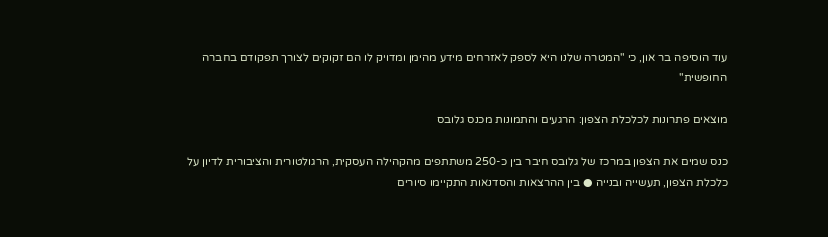עוד הוסיפה בר און, כי "המטרה שלנו היא לספק לאזרחים מידע מהימן ומדויק לו הם זקוקים לצורך תפקודם בחברה החופשית"

מוצאים פתרונות לכלכלת הצפון: הרגעים והתמונות מכנס גלובס

כנס שמים את הצפון במרכז של גלובס חיבר בין כ-250 משתתפים מהקהילה העסקית, הרגולטורית והציבורית לדיון על כלכלת הצפון, תעשייה ובנייה ● בין ההרצאות והסדנאות התקיימו סיורים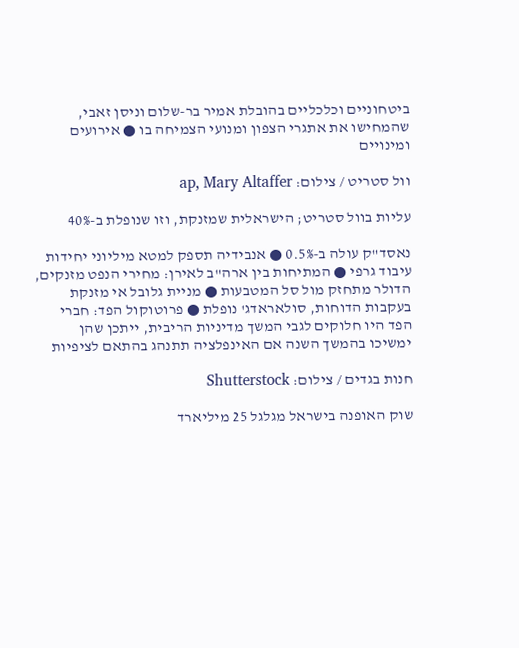ביטחוניים וכלכליים בהובלת אמיר בר-שלום וניסן זאבי, שהמחישו את אתגרי הצפון ומנועי הצמיחה בו ● אירועים ומינויים

וול סטריט / צילום: ap, Mary Altaffer

עליות בוול סטריט; הישראלית שמזנקת, וזו שנופלת ב-40%

נאסד"ק עולה ב-0.5% ● אנבידיה תספק למטא מיליוני יחידות עיבוד גרפי ● המתיחות בין ארה"ב לאירן: מחירי הנפט מזנקים, הדולר מתחזק מול סל המטבעות ● מניית גלובל אי מזנקת בעקבות הדוחות, סולאראדג' נופלת ● פרוטוקול הפד: חברי הפד היו חלוקים לגבי המשך מדיניות הריבית, ייתכן שהן ימשיכו בהמשך השנה אם האינפלציה תתנהג בהתאם לציפיות

חנות בגדים / צילום: Shutterstock

שוק האופנה בישראל מגלגל 25 מיליארד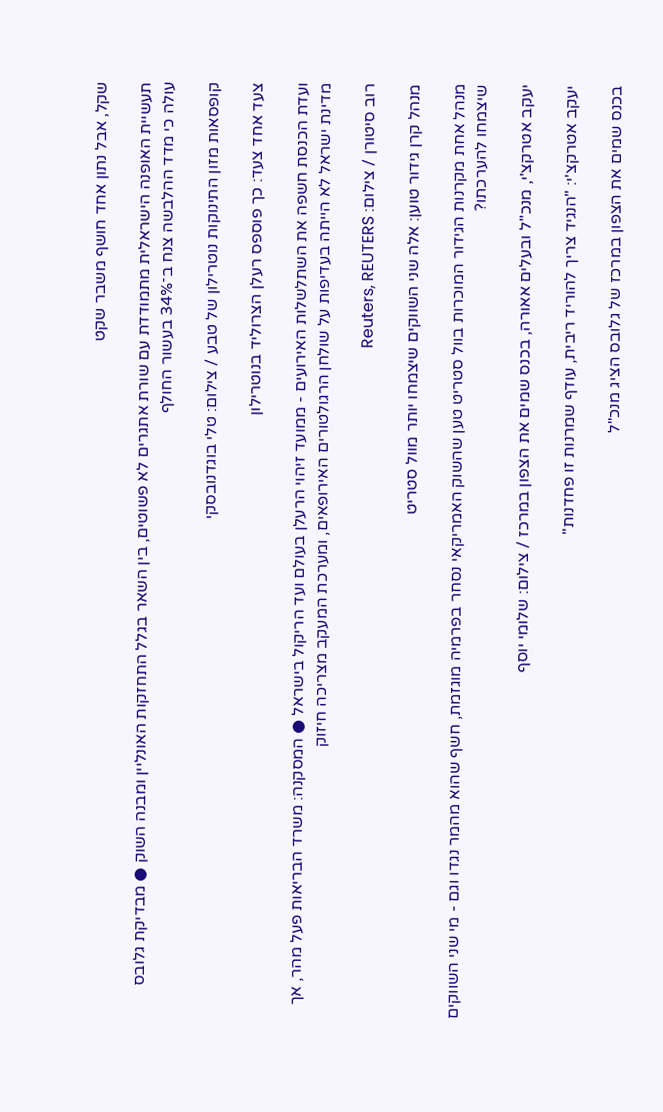שקל, אבל נתון אחד חושף משבר שקט

תעשיית האופנה הישראלית מתמודדת עם שורת אתגרים לא פשוטים, בין השאר בגלל התחזקות האונליין ומבנה השוק ● מבדיקת גלובס עולה כי מדד ההלבשה צנח ב־34% בעשור החולף

קופסאות מזון התינוקות נוטרילון של טבע / צילום: טלי בוגדנובסקי

צעד אחד צעד: כך פוספס רעלן הצרוליד בנוטרילון

ועדת הכנסת חשפה את השתלשלות האירועים - ממועד זיהוי הרעלן בעולם ועד הריקול בישראל ● המסקנה: משרד הבריאות פעל מהר, אך מדינת ישראל לא הייתה בעדיפות על שולחן הרגולטורים האירופאים, ומערכת המעקב מצריכה חיזוק

רוב סיטורן / צילום: Reuters, REUTERS

מנהל קרן גידור טוען: אלה שני השווקים שיצמחו יותר מוול סטריט

מנהל אחת מקרנות הגידור המוכרות בוול סטריט טען שהשוק האמריקאי נסחר בפרמיה מוגזמת, חשף שהוא מהמר נגדו וגם - מי שני השווקים שיצמחו להערכתו?

יעקב אטרקצ'י, מנכ''ל ובעלים אאורה, בכנס שמים את הצפון במרכז / צילום: שלומי יוסף

יעקב אטרקצ'י: "הנגיד צריך להוריד ריבית, עודף שמרנות זו פחדנות"

בכנס שמים את הצפון במרכז של גלובס הציג מנכ"ל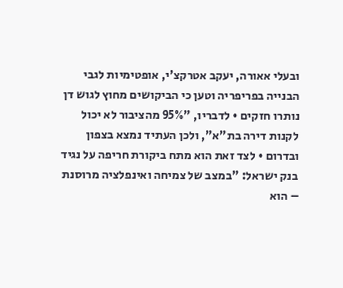ובעלי אאורה, יעקב אטרקצ'י, אופטימיות לגבי הבנייה בפריפריה וטען כי הביקושים מחוץ לגוש דן נותרו חזקים • לדבריו, "95% מהציבור לא יכול לקנות דירה בת"א", ולכן העתיד נמצא בצפון ובדרום • לצד זאת הוא מתח ביקורת חריפה על נגיד בנק ישראל: "במצב של צמיחה ואינפלציה מרוסנת – הוא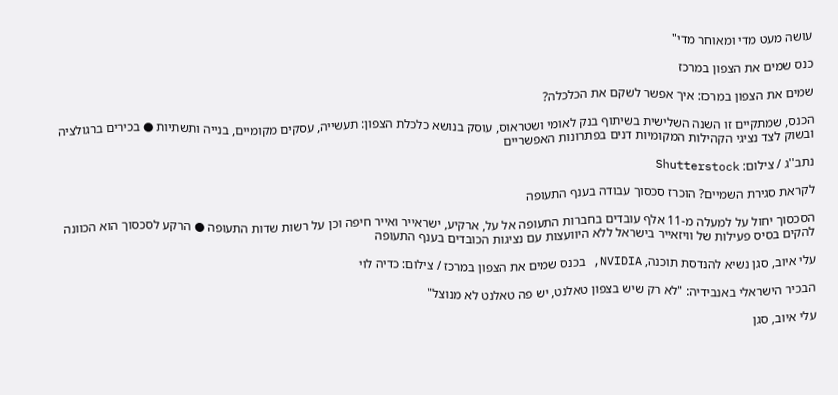עושה מעט מדי ומאוחר מדי"

כנס שמים את הצפון במרכז

שמים את הצפון במרכז: איך אפשר לשקם את הכלכלה?

הכנס, שמתקיים זו השנה השלישית בשיתוף בנק לאומי ושטראוס, עוסק בנושא כלכלת הצפון: תעשייה, עסקים מקומיים, בנייה ותשתיות ● בכירים ברגולציה ובשוק לצד נציגי הקהילות המקומיות דנים בפתרונות האפשריים

נתב''ג / צילום: Shutterstock

לקראת סגירת השמיים? הוכרז סכסוך עבודה בענף התעופה

הסכסוך יחול על למעלה מ-11 אלף עובדים בחברות התעופה אל על, ארקיע, ישראייר ואייר חיפה וכן על רשות שדות התעופה ● הרקע לסכסוך הוא הכוונה להקים בסיס פעילות של וויזאייר בישראל ללא היוועצות עם נציגות הכובדים בענף התעופה

עלי איוב, סגן נשיא להנדסת תוכנה, NVIDIA, בכנס שמים את הצפון במרכז / צילום: כדיה לוי

הבכיר הישראלי באנבידיה: "לא רק שיש בצפון טאלנט, יש פה טאלנט לא מנוצל"

עלי איוב, סגן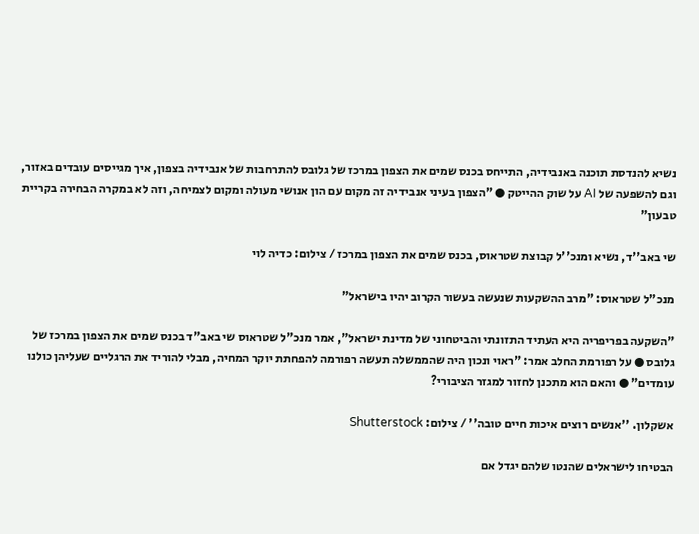נשיא להנדסת תוכנה באנבידיה, התייחס בכנס שמים את הצפון במרכז של גלובס להתרחבות של אנבידיה בצפון, איך מגייסים עובדים באזור, וגם להשפעה של AI על שוק ההייטק ● "הצפון בעיני אנבידיה זה מקום עם הון אנושי מעולה ומקום לצמיחה, וזה לא במקרה הבחירה בקריית טבעון"

שי באב''ד, נשיא ומנכ''ל קבוצת שטראוס, בכנס שמים את הצפון במרכז / צילום: כדיה לוי

מנכ"ל שטראוס: "מרב ההשקעות שנעשה בעשור הקרוב יהיו בישראל"

"השקעה בפריפריה היא העתיד התזונתי והביטחוני של מדינת ישראל", אמר מנכ"ל שטראוס שי באב"ד בכנס שמים את הצפון במרכז של גלובס ● על רפורמת החלב אמר: "ראוי ונכון היה שהממשלה תעשה רפורמה להפחתת יוקר המחיה, מבלי להוריד את הרגליים שעליהן כולנו עומדים" ● והאם הוא מתכנן לחזור למגזר הציבורי?

אשקלון. ''אנשים רוצים איכות חיים טובה'' / צילום: Shutterstock

הבטיחו לישראלים שהנטו שלהם יגדל אם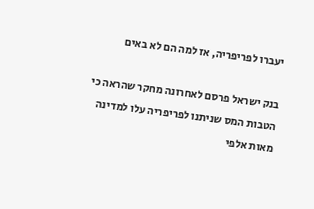יעברו לפריפריה, אז למה הם לא באים

בנק ישראל פרסם לאחרונה מחקר שהראה כי הטבות המס שניתנו לפריפריה עלו למדינה מאות אלפי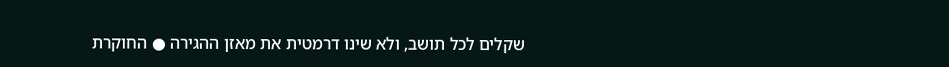שקלים לכל תושב, ולא שינו דרמטית את מאזן ההגירה ● החוקרת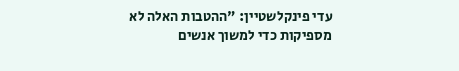עדי פינקלשטיין: "ההטבות האלה לא מספיקות כדי למשוך אנשים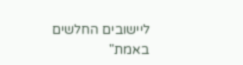ליישובים החלשים באמת"